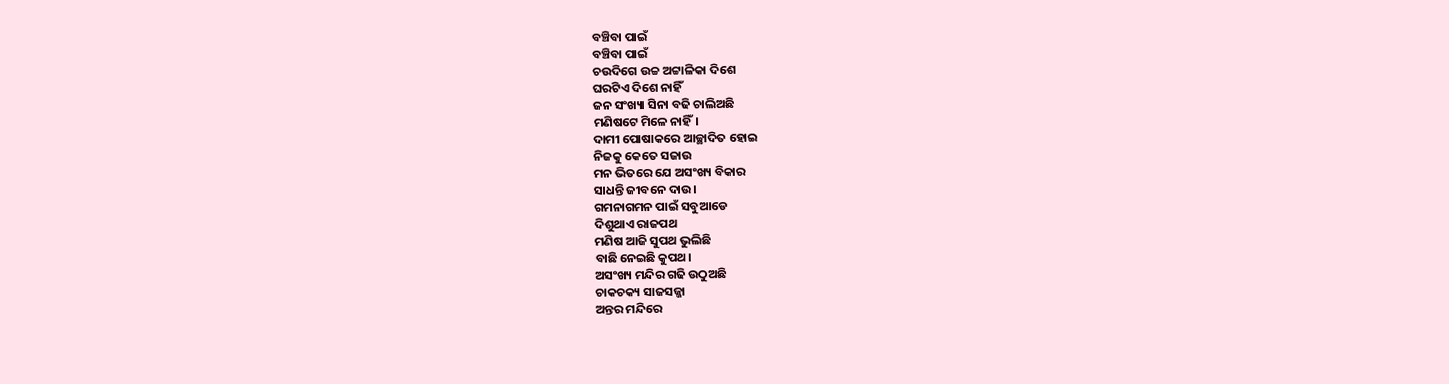ବଞ୍ଚିବା ପାଇଁ
ବଞ୍ଚିବା ପାଇଁ
ଚଉଦିଗେ ଉଚ୍ଚ ଅଟ୍ଟାଳିକା ଦିଶେ
ଘରଟିଏ ଦିଶେ ନାହିଁ
ଜନ ସଂଖ୍ୟା ସିନା ବଢି ଚାଲିଅଛି
ମଣିଷଟେ ମିଳେ ନାହିଁ।
ଦାମୀ ପୋଷାକରେ ଆଚ୍ଛାଦିତ ହୋଇ
ନିଜକୁ କେତେ ସଜାଉ
ମନ ଭିତରେ ଯେ ଅସଂଖ୍ୟ ବିକାର
ସାଧନ୍ତି ଜୀବନେ ଦାଉ।
ଗମନାଗମନ ପାଇଁ ସବୁଆଡେ
ଦିଶୁଥାଏ ରାଜପଥ
ମଣିଷ ଆଜି ସୁପଥ ଭୁଲିଛି
ବାଛି ନେଇଛି କୁପଥ।
ଅସଂଖ୍ୟ ମନ୍ଦିର ଗଢି ଉଠୁଅଛି
ଚାକଚକ୍ୟ ସାଜସଜ୍ଜା
ଅନ୍ତର ମନ୍ଦିରେ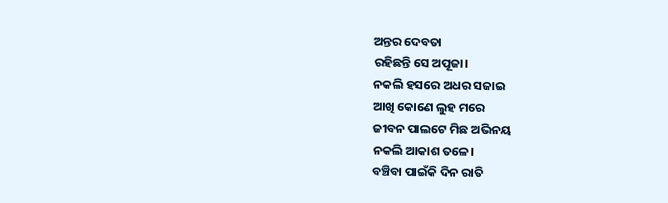ଅନ୍ତର ଦେବତା
ରହିଛନ୍ତି ସେ ଅପୂଜା।
ନକଲି ହସରେ ଅଧର ସଜାଇ
ଆଖି କୋଣେ ଲୁହ ମରେ
ଜୀବନ ପାଲଟେ ମିଛ ଅଭିନୟ
ନକଲି ଆକାଶ ତଳେ।
ବଞ୍ଚିବା ପାଇଁକି ଦିନ ରାତି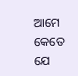ଆମେ
କେତେ ଯେ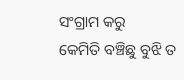ସଂଗ୍ରାମ କରୁ
କେମିତି ବଞ୍ଚିଛୁ ବୁଝି ତ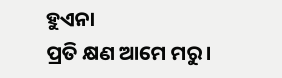ହୁଏନା
ପ୍ରତି କ୍ଷଣ ଆମେ ମରୁ।